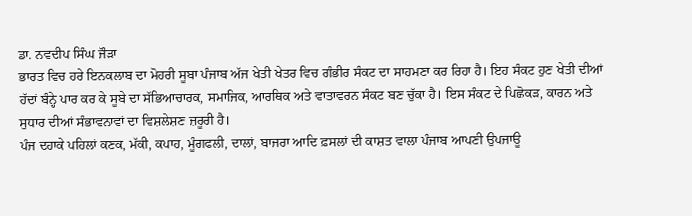ਡਾ. ਨਵਦੀਪ ਸਿੰਘ ਜੌੜਾ
ਭਾਰਤ ਵਿਚ ਹਰੇ ਇਨਕਲਾਬ ਦਾ ਮੋਹਰੀ ਸੂਬਾ ਪੰਜਾਬ ਅੱਜ ਖੇਤੀ ਖੇਤਰ ਵਿਚ ਗੰਭੀਰ ਸੰਕਟ ਦਾ ਸਾਹਮਣਾ ਕਰ ਰਿਹਾ ਹੈ। ਇਹ ਸੰਕਟ ਹੁਣ ਖੇਤੀ ਦੀਆਂ ਹੱਦਾਂ ਬੰਨ੍ਹੇ ਪਾਰ ਕਰ ਕੇ ਸੂਬੇ ਦਾ ਸੱਭਿਆਚਾਰਕ, ਸਮਾਜਿਕ, ਆਰਥਿਕ ਅਤੇ ਵਾਤਾਵਰਨ ਸੰਕਟ ਬਣ ਚੁੱਕਾ ਹੈ। ਇਸ ਸੰਕਟ ਦੇ ਪਿਛੋਕੜ, ਕਾਰਨ ਅਤੇ ਸੁਧਾਰ ਦੀਆਂ ਸੰਭਾਵਨਾਵਾਂ ਦਾ ਵਿਸ਼ਲੇਸ਼ਣ ਜ਼ਰੂਰੀ ਹੈ।
ਪੰਜ ਦਹਾਕੇ ਪਹਿਲਾਂ ਕਣਕ, ਮੱਕੀ, ਕਪਾਹ, ਮੂੰਗਫਲੀ, ਦਾਲਾਂ, ਬਾਜਰਾ ਆਦਿ ਫ਼ਸਲਾਂ ਦੀ ਕਾਸ਼ਤ ਵਾਲਾ ਪੰਜਾਬ ਆਪਣੀ ਉਪਜਾਊ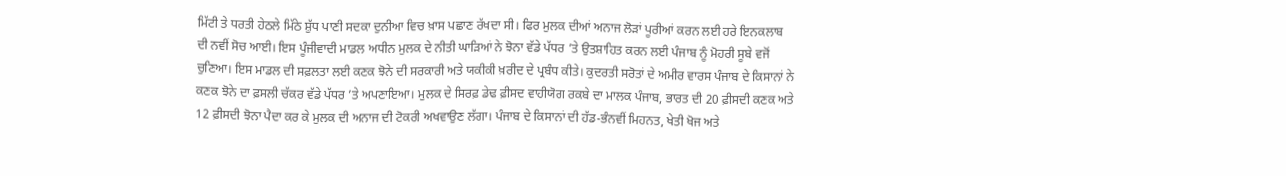ਮਿੱਟੀ ਤੇ ਧਰਤੀ ਹੇਠਲੇ ਮਿੱਠੇ ਸ਼ੁੱਧ ਪਾਣੀ ਸਦਕਾ ਦੁਨੀਆ ਵਿਚ ਖ਼ਾਸ ਪਛਾਣ ਰੱਖਦਾ ਸੀ। ਫਿਰ ਮੁਲਕ ਦੀਆਂ ਅਨਾਜ ਲੋੜਾਂ ਪੂਰੀਆਂ ਕਰਨ ਲਈ ਹਰੇ ਇਨਕਲਾਬ ਦੀ ਨਵੀਂ ਸੋਚ ਆਈ। ਇਸ ਪੂੰਜੀਵਾਦੀ ਮਾਡਲ ਅਧੀਨ ਮੁਲਕ ਦੇ ਨੀਤੀ ਘਾੜਿਆਂ ਨੇ ਝੋਨਾ ਵੱਡੇ ਪੱਧਰ ’ਤੇ ਉਤਸ਼ਾਹਿਤ ਕਰਨ ਲਈ ਪੰਜਾਬ ਨੂੰ ਮੋਹਰੀ ਸੂਬੇ ਵਜੋਂ ਚੁਣਿਆ। ਇਸ ਮਾਡਲ ਦੀ ਸਫ਼ਲਤਾ ਲਈ ਕਣਕ ਝੋਨੇ ਦੀ ਸਰਕਾਰੀ ਅਤੇ ਯਕੀਕੀ ਖ਼ਰੀਦ ਦੇ ਪ੍ਰਬੰਧ ਕੀਤੇ। ਕੁਦਰਤੀ ਸਰੋਤਾਂ ਦੇ ਅਮੀਰ ਵਾਰਸ ਪੰਜਾਬ ਦੇ ਕਿਸਾਨਾਂ ਨੇ ਕਣਕ ਝੋਨੇ ਦਾ ਫ਼ਸਲੀ ਚੱਕਰ ਵੱਡੇ ਪੱਧਰ ’ਤੇ ਅਪਣਾਇਆ। ਮੁਲਕ ਦੇ ਸਿਰਫ਼ ਡੇਢ ਫ਼ੀਸਦ ਵਾਹੀਯੋਗ ਰਕਬੇ ਦਾ ਮਾਲਕ ਪੰਜਾਬ, ਭਾਰਤ ਦੀ 20 ਫ਼ੀਸਦੀ ਕਣਕ ਅਤੇ 12 ਫ਼ੀਸਦੀ ਝੋਨਾ ਪੈਦਾ ਕਰ ਕੇ ਮੁਲਕ ਦੀ ਅਨਾਜ ਦੀ ਟੋਕਰੀ ਅਖਵਾਉਣ ਲੱਗਾ। ਪੰਜਾਬ ਦੇ ਕਿਸਾਨਾਂ ਦੀ ਹੱਡ-ਭੰਨਵੀਂ ਮਿਹਨਤ, ਖੇਤੀ ਖੋਜ ਅਤੇ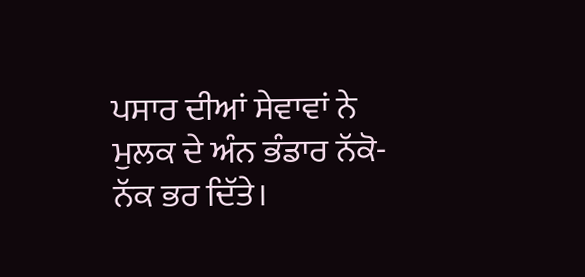ਪਸਾਰ ਦੀਆਂ ਸੇਵਾਵਾਂ ਨੇ ਮੁਲਕ ਦੇ ਅੰਨ ਭੰਡਾਰ ਨੱਕੋ-ਨੱਕ ਭਰ ਦਿੱਤੇ।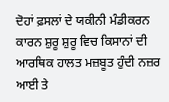ਦੋਹਾਂ ਫ਼ਸਲਾਂ ਦੇ ਯਕੀਨੀ ਮੰਡੀਕਰਨ ਕਾਰਨ ਸ਼ੁਰੂ ਸ਼ੁਰੂ ਵਿਚ ਕਿਸਾਨਾਂ ਦੀ ਆਰਥਿਕ ਹਾਲਤ ਮਜ਼ਬੂਤ ਹੁੰਦੀ ਨਜ਼ਰ ਆਈ ਤੇ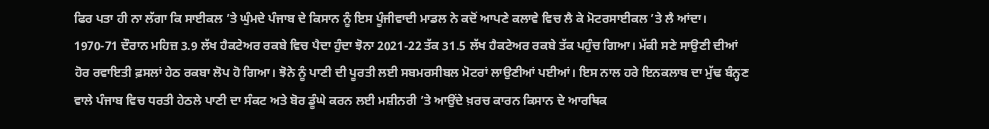ਫਿਰ ਪਤਾ ਹੀ ਨਾ ਲੱਗਾ ਕਿ ਸਾਈਕਲ ’ਤੇ ਘੁੰਮਦੇ ਪੰਜਾਬ ਦੇ ਕਿਸਾਨ ਨੂੰ ਇਸ ਪੂੰਜੀਵਾਦੀ ਮਾਡਲ ਨੇ ਕਦੋਂ ਆਪਣੇ ਕਲਾਵੇ ਵਿਚ ਲੈ ਕੇ ਮੋਟਰਸਾਈਕਲ ’ਤੇ ਲੈ ਆਂਦਾ। 1970-71 ਦੌਰਾਨ ਮਹਿਜ਼ 3.9 ਲੱਖ ਹੈਕਟੇਅਰ ਰਕਬੇ ਵਿਚ ਪੈਦਾ ਹੁੰਦਾ ਝੋਨਾ 2021-22 ਤੱਕ 31.5 ਲੱਖ ਹੈਕਟੇਅਰ ਰਕਬੇ ਤੱਕ ਪਹੁੰਚ ਗਿਆ। ਮੱਕੀ ਸਣੇ ਸਾਉਣੀ ਦੀਆਂ ਹੋਰ ਰਵਾਇਤੀ ਫ਼ਸਲਾਂ ਹੇਠ ਰਕਬਾ ਲੋਪ ਹੋ ਗਿਆ। ਝੋਨੇ ਨੂੰ ਪਾਣੀ ਦੀ ਪੂਰਤੀ ਲਈ ਸਬਮਰਸੀਬਲ ਮੋਟਰਾਂ ਲਾਉਣੀਆਂ ਪਈਆਂ। ਇਸ ਨਾਲ ਹਰੇ ਇਨਕਲਾਬ ਦਾ ਮੁੱਢ ਬੰਨ੍ਹਣ ਵਾਲੇ ਪੰਜਾਬ ਵਿਚ ਧਰਤੀ ਹੇਠਲੇ ਪਾਣੀ ਦਾ ਸੰਕਟ ਅਤੇ ਬੋਰ ਡੂੰਘੇ ਕਰਨ ਲਈ ਮਸ਼ੀਨਰੀ ’ਤੇ ਆਉਂਦੇ ਖ਼ਰਚ ਕਾਰਨ ਕਿਸਾਨ ਦੇ ਆਰਥਿਕ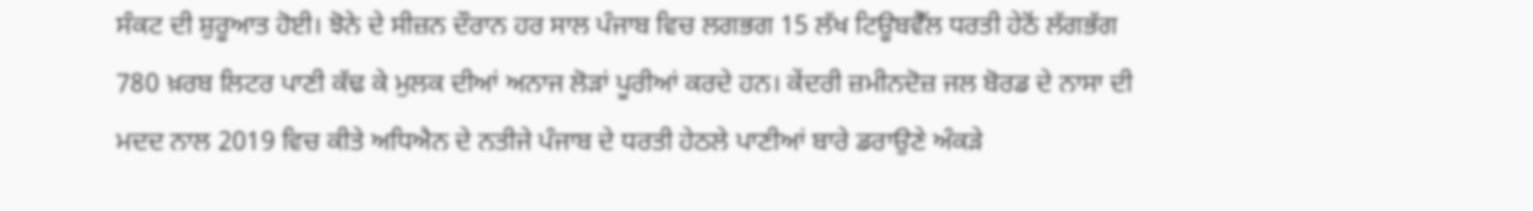ਸੰਕਟ ਦੀ ਸ਼ੁਰੂਆਤ ਹੋਈ। ਝੋਨੇ ਦੇ ਸੀਜ਼ਨ ਦੌਰਾਨ ਹਰ ਸਾਲ ਪੰਜਾਬ ਵਿਚ ਲਗਭਗ 15 ਲੱਖ ਟਿਊਬਵੈੱਲ ਧਰਤੀ ਹੇਠੋਂ ਲੱਗਭੱਗ 780 ਖ਼ਰਬ ਲਿਟਰ ਪਾਣੀ ਕੱਢ ਕੇ ਮੁਲਕ ਦੀਆਂ ਅਨਾਜ ਲੋੜਾਂ ਪੂਰੀਆਂ ਕਰਦੇ ਹਨ। ਕੇਂਦਰੀ ਜ਼ਮੀਨਦੋਜ਼ ਜਲ ਬੋਰਡ ਦੇ ਨਾਸਾ ਦੀ ਮਦਦ ਨਾਲ 2019 ਵਿਚ ਕੀਤੇ ਅਧਿਐਨ ਦੇ ਨਤੀਜੇ ਪੰਜਾਬ ਦੇ ਧਰਤੀ ਹੇਠਲੇ ਪਾਣੀਆਂ ਬਾਰੇ ਡਰਾਉਣੇ ਅੰਕੜੇ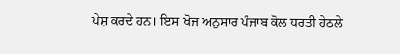ਪੇਸ਼ ਕਰਦੇ ਹਨ। ਇਸ ਖੋਜ ਅਨੁਸਾਰ ਪੰਜਾਬ ਕੋਲ ਧਰਤੀ ਹੇਠਲੇ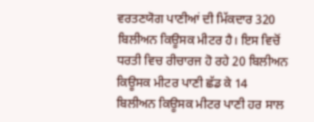ਵਰਤਣਯੋਗ ਪਾਣੀਆਂ ਦੀ ਮਿੱਕਦਾਰ 320 ਬਿਲੀਅਨ ਕਿਊਸਕ ਮੀਟਰ ਹੈ। ਇਸ ਵਿਚੋਂ ਧਰਤੀ ਵਿਚ ਰੀਚਾਰਜ ਹੋ ਰਹੇ 20 ਬਿਲੀਅਨ ਕਿਊਸਕ ਮੀਟਰ ਪਾਣੀ ਛੱਡ ਕੇ 14 ਬਿਲੀਅਨ ਕਿਊਸਕ ਮੀਟਰ ਪਾਣੀ ਹਰ ਸਾਲ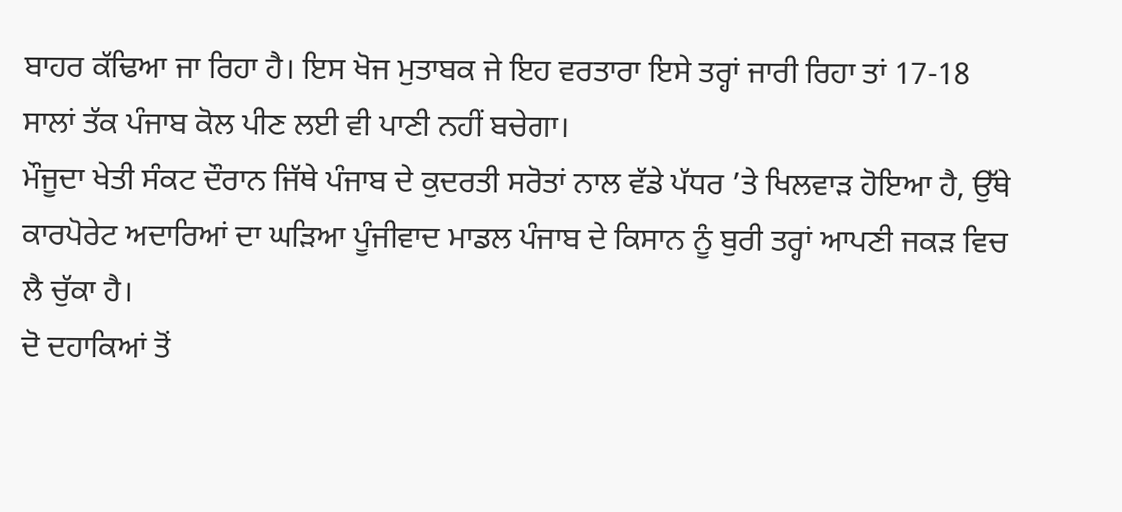ਬਾਹਰ ਕੱਢਿਆ ਜਾ ਰਿਹਾ ਹੈ। ਇਸ ਖੋਜ ਮੁਤਾਬਕ ਜੇ ਇਹ ਵਰਤਾਰਾ ਇਸੇ ਤਰ੍ਹਾਂ ਜਾਰੀ ਰਿਹਾ ਤਾਂ 17-18 ਸਾਲਾਂ ਤੱਕ ਪੰਜਾਬ ਕੋਲ ਪੀਣ ਲਈ ਵੀ ਪਾਣੀ ਨਹੀਂ ਬਚੇਗਾ।
ਮੌਜੂਦਾ ਖੇਤੀ ਸੰਕਟ ਦੌਰਾਨ ਜਿੱਥੇ ਪੰਜਾਬ ਦੇ ਕੁਦਰਤੀ ਸਰੋਤਾਂ ਨਾਲ ਵੱਡੇ ਪੱਧਰ ’ਤੇ ਖਿਲਵਾੜ ਹੋਇਆ ਹੈ, ਉੱਥੇ ਕਾਰਪੋਰੇਟ ਅਦਾਰਿਆਂ ਦਾ ਘੜਿਆ ਪੂੰਜੀਵਾਦ ਮਾਡਲ ਪੰਜਾਬ ਦੇ ਕਿਸਾਨ ਨੂੰ ਬੁਰੀ ਤਰ੍ਹਾਂ ਆਪਣੀ ਜਕੜ ਵਿਚ ਲੈ ਚੁੱਕਾ ਹੈ।
ਦੋ ਦਹਾਕਿਆਂ ਤੋਂ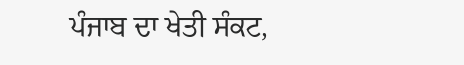ਪੰਜਾਬ ਦਾ ਖੇਤੀ ਸੰਕਟ,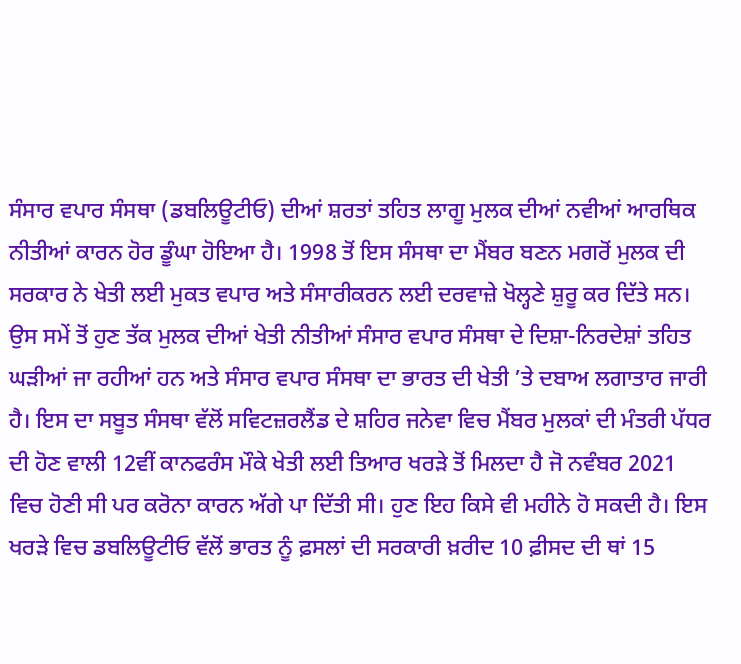ਸੰਸਾਰ ਵਪਾਰ ਸੰਸਥਾ (ਡਬਲਿਊਟੀਓ) ਦੀਆਂ ਸ਼ਰਤਾਂ ਤਹਿਤ ਲਾਗੂ ਮੁਲਕ ਦੀਆਂ ਨਵੀਆਂ ਆਰਥਿਕ ਨੀਤੀਆਂ ਕਾਰਨ ਹੋਰ ਡੂੰਘਾ ਹੋਇਆ ਹੈ। 1998 ਤੋਂ ਇਸ ਸੰਸਥਾ ਦਾ ਮੈਂਬਰ ਬਣਨ ਮਗਰੋਂ ਮੁਲਕ ਦੀ ਸਰਕਾਰ ਨੇ ਖੇਤੀ ਲਈ ਮੁਕਤ ਵਪਾਰ ਅਤੇ ਸੰਸਾਰੀਕਰਨ ਲਈ ਦਰਵਾਜ਼ੇ ਖੋਲ੍ਹਣੇ ਸ਼ੁਰੂ ਕਰ ਦਿੱਤੇ ਸਨ। ਉਸ ਸਮੇਂ ਤੋਂ ਹੁਣ ਤੱਕ ਮੁਲਕ ਦੀਆਂ ਖੇਤੀ ਨੀਤੀਆਂ ਸੰਸਾਰ ਵਪਾਰ ਸੰਸਥਾ ਦੇ ਦਿਸ਼ਾ-ਨਿਰਦੇਸ਼ਾਂ ਤਹਿਤ ਘੜੀਆਂ ਜਾ ਰਹੀਆਂ ਹਨ ਅਤੇ ਸੰਸਾਰ ਵਪਾਰ ਸੰਸਥਾ ਦਾ ਭਾਰਤ ਦੀ ਖੇਤੀ ’ਤੇ ਦਬਾਅ ਲਗਾਤਾਰ ਜਾਰੀ ਹੈ। ਇਸ ਦਾ ਸਬੂਤ ਸੰਸਥਾ ਵੱਲੋਂ ਸਵਿਟਜ਼ਰਲੈਂਡ ਦੇ ਸ਼ਹਿਰ ਜਨੇਵਾ ਵਿਚ ਮੈਂਬਰ ਮੁਲਕਾਂ ਦੀ ਮੰਤਰੀ ਪੱਧਰ ਦੀ ਹੋਣ ਵਾਲੀ 12ਵੀਂ ਕਾਨਫਰੰਸ ਮੌਕੇ ਖੇਤੀ ਲਈ ਤਿਆਰ ਖਰੜੇ ਤੋਂ ਮਿਲਦਾ ਹੈ ਜੋ ਨਵੰਬਰ 2021 ਵਿਚ ਹੋਣੀ ਸੀ ਪਰ ਕਰੋਨਾ ਕਾਰਨ ਅੱਗੇ ਪਾ ਦਿੱਤੀ ਸੀ। ਹੁਣ ਇਹ ਕਿਸੇ ਵੀ ਮਹੀਨੇ ਹੋ ਸਕਦੀ ਹੈ। ਇਸ ਖਰੜੇ ਵਿਚ ਡਬਲਿਊਟੀਓ ਵੱਲੋਂ ਭਾਰਤ ਨੂੰ ਫ਼ਸਲਾਂ ਦੀ ਸਰਕਾਰੀ ਖ਼ਰੀਦ 10 ਫ਼ੀਸਦ ਦੀ ਥਾਂ 15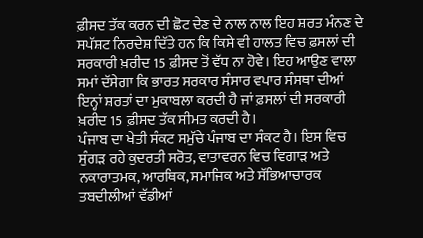ਫ਼ੀਸਦ ਤੱਕ ਕਰਨ ਦੀ ਛੋਟ ਦੇਣ ਦੇ ਨਾਲ ਨਾਲ ਇਹ ਸ਼ਰਤ ਮੰਨਣ ਦੇ ਸਪੱਸ਼ਟ ਨਿਰਦੇਸ਼ ਦਿੱਤੇ ਹਨ ਕਿ ਕਿਸੇ ਵੀ ਹਾਲਤ ਵਿਚ ਫ਼ਸਲਾਂ ਦੀ ਸਰਕਾਰੀ ਖ਼ਰੀਦ 15 ਫ਼ੀਸਦ ਤੋਂ ਵੱਧ ਨਾ ਹੋਵੇ। ਇਹ ਆਉਣ ਵਾਲਾ ਸਮਾਂ ਦੱਸੇਗਾ ਕਿ ਭਾਰਤ ਸਰਕਾਰ ਸੰਸਾਰ ਵਪਾਰ ਸੰਸਥਾ ਦੀਆਂ ਇਨ੍ਹਾਂ ਸ਼ਰਤਾਂ ਦਾ ਮੁਕਾਬਲਾ ਕਰਦੀ ਹੈ ਜਾਂ ਫ਼ਸਲਾਂ ਦੀ ਸਰਕਾਰੀ ਖ਼ਰੀਦ 15 ਫ਼ੀਸਦ ਤੱਕ ਸੀਮਤ ਕਰਦੀ ਹੈ।
ਪੰਜਾਬ ਦਾ ਖੇਤੀ ਸੰਕਟ ਸਮੁੱਚੇ ਪੰਜਾਬ ਦਾ ਸੰਕਟ ਹੈ। ਇਸ ਵਿਚ ਸੁੰਗੜ ਰਹੇ ਕੁਦਰਤੀ ਸਰੋਤ, ਵਾਤਾਵਰਨ ਵਿਚ ਵਿਗਾੜ ਅਤੇ ਨਕਾਰਾਤਮਕ, ਆਰਥਿਕ, ਸਮਾਜਿਕ ਅਤੇ ਸੱਭਿਆਚਾਰਕ ਤਬਦੀਲੀਆਂ ਵੱਡੀਆਂ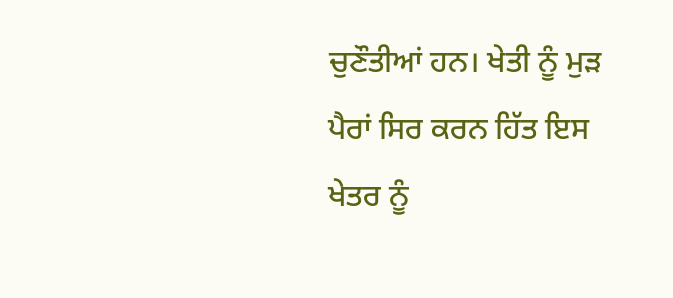ਚੁਣੌਤੀਆਂ ਹਨ। ਖੇਤੀ ਨੂੰ ਮੁੜ ਪੈਰਾਂ ਸਿਰ ਕਰਨ ਹਿੱਤ ਇਸ ਖੇਤਰ ਨੂੰ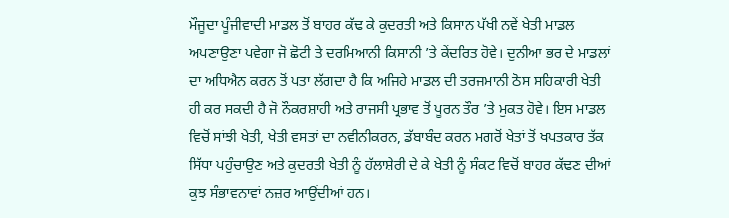ਮੌਜੂਦਾ ਪੂੰਜੀਵਾਦੀ ਮਾਡਲ ਤੋਂ ਬਾਹਰ ਕੱਢ ਕੇ ਕੁਦਰਤੀ ਅਤੇ ਕਿਸਾਨ ਪੱਖੀ ਨਵੇਂ ਖੇਤੀ ਮਾਡਲ ਅਪਣਾਉਣਾ ਪਵੇਗਾ ਜੋ ਛੋਟੀ ਤੇ ਦਰਮਿਆਨੀ ਕਿਸਾਨੀ ’ਤੇ ਕੇਂਦਰਿਤ ਹੋਵੇ। ਦੁਨੀਆ ਭਰ ਦੇ ਮਾਡਲਾਂ ਦਾ ਅਧਿਐਨ ਕਰਨ ਤੋਂ ਪਤਾ ਲੱਗਦਾ ਹੈ ਕਿ ਅਜਿਹੇ ਮਾਡਲ ਦੀ ਤਰਜਮਾਨੀ ਠੋਸ ਸਹਿਕਾਰੀ ਖੇਤੀ ਹੀ ਕਰ ਸਕਦੀ ਹੈ ਜੋ ਨੌਕਰਸ਼ਾਹੀ ਅਤੇ ਰਾਜਸੀ ਪ੍ਰਭਾਵ ਤੋਂ ਪੂਰਨ ਤੌਰ ’ਤੇ ਮੁਕਤ ਹੋਵੇ। ਇਸ ਮਾਡਲ ਵਿਚੋਂ ਸਾਂਝੀ ਖੇਤੀ, ਖੇਤੀ ਵਸਤਾਂ ਦਾ ਨਵੀਨੀਕਰਨ, ਡੱਬਾਬੰਦ ਕਰਨ ਮਗਰੋਂ ਖੇਤਾਂ ਤੋਂ ਖਪਤਕਾਰ ਤੱਕ ਸਿੱਧਾ ਪਹੁੰਚਾਉਣ ਅਤੇ ਕੁਦਰਤੀ ਖੇਤੀ ਨੂੰ ਹੱਲਾਸ਼ੇਰੀ ਦੇ ਕੇ ਖੇਤੀ ਨੂੰ ਸੰਕਟ ਵਿਚੋਂ ਬਾਹਰ ਕੱਢਣ ਦੀਆਂ ਕੁਝ ਸੰਭਾਵਨਾਵਾਂ ਨਜ਼ਰ ਆਉਂਦੀਆਂ ਹਨ।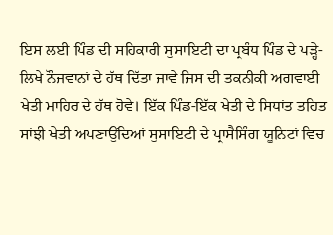ਇਸ ਲਈ ਪਿੰਡ ਦੀ ਸਹਿਕਾਰੀ ਸੁਸਾਇਟੀ ਦਾ ਪ੍ਰਬੰਧ ਪਿੰਡ ਦੇ ਪੜ੍ਹੇ-ਲਿਖੇ ਨੌਜਵਾਨਾਂ ਦੇ ਹੱਥ ਦਿੱਤਾ ਜਾਵੇ ਜਿਸ ਦੀ ਤਕਨੀਕੀ ਅਗਵਾਈ ਖੇਤੀ ਮਾਹਿਰ ਦੇ ਹੱਥ ਹੋਵੇ। ਇੱਕ ਪਿੰਡ-ਇੱਕ ਖੇਤੀ ਦੇ ਸਿਧਾਂਤ ਤਹਿਤ ਸਾਂਝੀ ਖੇਤੀ ਅਪਣਾਉਂਦਿਆਂ ਸੁਸਾਇਟੀ ਦੇ ਪ੍ਰਾਸੈਸਿੰਗ ਯੂਨਿਟਾਂ ਵਿਚ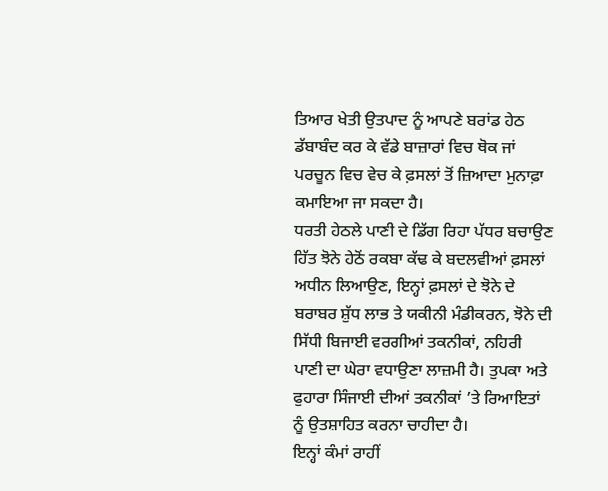ਤਿਆਰ ਖੇਤੀ ਉਤਪਾਦ ਨੂੰ ਆਪਣੇ ਬਰਾਂਡ ਹੇਠ ਡੱਬਾਬੰਦ ਕਰ ਕੇ ਵੱਡੇ ਬਾਜ਼ਾਰਾਂ ਵਿਚ ਥੋਕ ਜਾਂ ਪਰਚੂਨ ਵਿਚ ਵੇਚ ਕੇ ਫ਼ਸਲਾਂ ਤੋਂ ਜ਼ਿਆਦਾ ਮੁਨਾਫ਼ਾ ਕਮਾਇਆ ਜਾ ਸਕਦਾ ਹੈ।
ਧਰਤੀ ਹੇਠਲੇ ਪਾਣੀ ਦੇ ਡਿੱਗ ਰਿਹਾ ਪੱਧਰ ਬਚਾਉਣ ਹਿੱਤ ਝੋਨੇ ਹੇਠੋਂ ਰਕਬਾ ਕੱਢ ਕੇ ਬਦਲਵੀਆਂ ਫ਼ਸਲਾਂ ਅਧੀਨ ਲਿਆਉਣ, ਇਨ੍ਹਾਂ ਫ਼ਸਲਾਂ ਦੇ ਝੋਨੇ ਦੇ ਬਰਾਬਰ ਸ਼ੁੱਧ ਲਾਭ ਤੇ ਯਕੀਨੀ ਮੰਡੀਕਰਨ, ਝੋਨੇ ਦੀ ਸਿੱਧੀ ਬਿਜਾਈ ਵਰਗੀਆਂ ਤਕਨੀਕਾਂ, ਨਹਿਰੀ ਪਾਣੀ ਦਾ ਘੇਰਾ ਵਧਾਉਣਾ ਲਾਜ਼ਮੀ ਹੈ। ਤੁਪਕਾ ਅਤੇ ਫੁਹਾਰਾ ਸਿੰਜਾਈ ਦੀਆਂ ਤਕਨੀਕਾਂ ’ਤੇ ਰਿਆਇਤਾਂ ਨੂੰ ਉਤਸ਼ਾਹਿਤ ਕਰਨਾ ਚਾਹੀਦਾ ਹੈ।
ਇਨ੍ਹਾਂ ਕੰਮਾਂ ਰਾਹੀਂ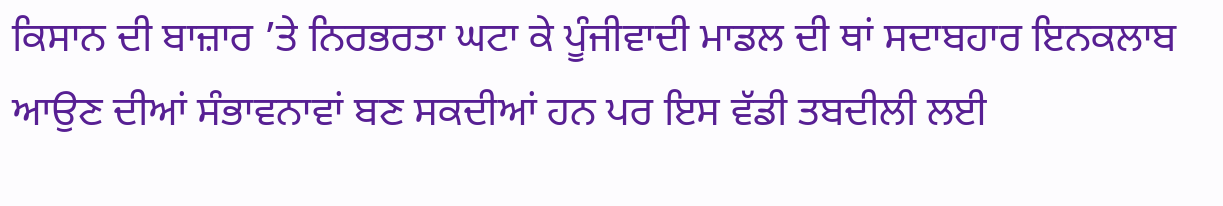ਕਿਸਾਨ ਦੀ ਬਾਜ਼ਾਰ ’ਤੇ ਨਿਰਭਰਤਾ ਘਟਾ ਕੇ ਪੂੰਜੀਵਾਦੀ ਮਾਡਲ ਦੀ ਥਾਂ ਸਦਾਬਹਾਰ ਇਨਕਲਾਬ ਆਉਣ ਦੀਆਂ ਸੰਭਾਵਨਾਵਾਂ ਬਣ ਸਕਦੀਆਂ ਹਨ ਪਰ ਇਸ ਵੱਡੀ ਤਬਦੀਲੀ ਲਈ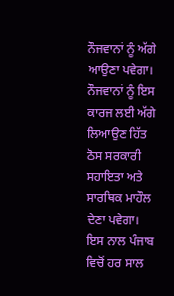ਨੌਜਵਾਨਾਂ ਨੂੰ ਅੱਗੇ ਆਉਣਾ ਪਵੇਗਾ। ਨੌਜਵਾਨਾਂ ਨੂੰ ਇਸ ਕਾਰਜ ਲਈ ਅੱਗੇ ਲਿਆਉਣ ਹਿੱਤ ਠੋਸ ਸਰਕਾਰੀ ਸਹਾਇਤਾ ਅਤੇ ਸਾਰਥਿਕ ਮਾਹੌਲ ਦੇਣਾ ਪਵੇਗਾ। ਇਸ ਨਾਲ ਪੰਜਾਬ ਵਿਚੋਂ ਹਰ ਸਾਲ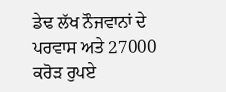ਡੇਢ ਲੱਖ ਨੌਜਵਾਨਾਂ ਦੇ ਪਰਵਾਸ ਅਤੇ 27000 ਕਰੋੜ ਰੁਪਏ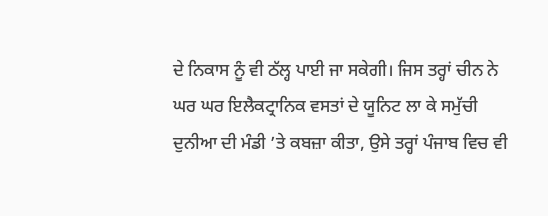ਦੇ ਨਿਕਾਸ ਨੂੰ ਵੀ ਠੱਲ੍ਹ ਪਾਈ ਜਾ ਸਕੇਗੀ। ਜਿਸ ਤਰ੍ਹਾਂ ਚੀਨ ਨੇ ਘਰ ਘਰ ਇਲੈਕਟ੍ਰਾਨਿਕ ਵਸਤਾਂ ਦੇ ਯੂਨਿਟ ਲਾ ਕੇ ਸਮੁੱਚੀ ਦੁਨੀਆ ਦੀ ਮੰਡੀ ’ਤੇ ਕਬਜ਼ਾ ਕੀਤਾ, ਉਸੇ ਤਰ੍ਹਾਂ ਪੰਜਾਬ ਵਿਚ ਵੀ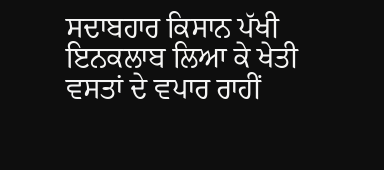ਸਦਾਬਹਾਰ ਕਿਸਾਨ ਪੱਖੀ ਇਨਕਲਾਬ ਲਿਆ ਕੇ ਖੇਤੀ ਵਸਤਾਂ ਦੇ ਵਪਾਰ ਰਾਹੀਂ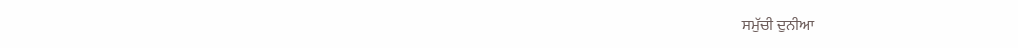ਸਮੁੱਚੀ ਦੁਨੀਆ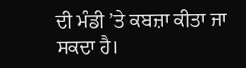ਦੀ ਮੰਡੀ ’ਤੇ ਕਬਜ਼ਾ ਕੀਤਾ ਜਾ ਸਕਦਾ ਹੈ।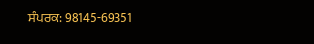ਸੰਪਰਕ: 98145-69351